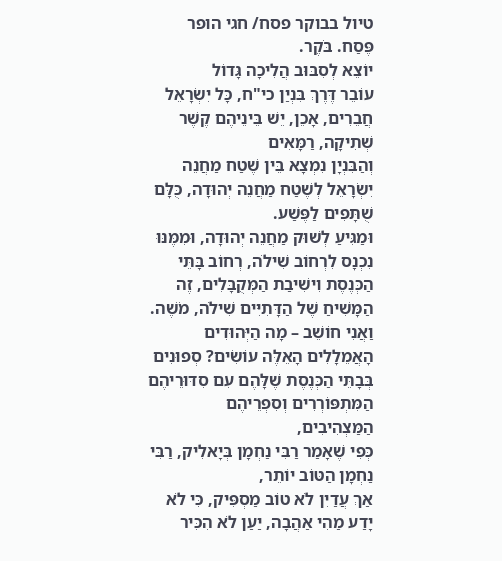טיול בבוקר פסח/ חגי הופר
פֶּסַח. בֹּקֶר.
יוֹצֵא לְסִבּוּב הֲלִיכָה גָּדוֹל
עוֹבֵר דֶּרֶךְ בִּנְיַן כי"ח, כָּל יִשְׂרָאֵל חֲבֵרִים, אָכֵן, יֵשׁ בֵּינֵיהֶם קֶשֶׁר שְׁתִיקָה, רַמָּאִים
וְהַבִּנְיָן נִמְצָא בֵּין שֶׁטַח מַחֲנֵה יִשְׂרָאֵל לְשֶׁטַח מַחֲנֵה יְהוּדָה, כֻּלָּם שֻׁתָּפִים לַפֶּשַׁע.
וּמַגִּיעַ לְשׁוּק מַחֲנֵה יְהוּדָה, וּמִמֶּנּוּ נִכְנָס לִרְחוֹב שִׁילֹה, רְחוֹב בָּתֵּי הַכְּנֶסֶת וִישִׁיבַת הַמְּקֻבָּלִים, זֶה הַמָּשִׁיחַ שֶׁל הַדָּתִיִּים שִׁילֹה, מֹשֶׁה.
וַאֲנִי חוֹשֵׁב – מָה הַיְּהוּדִים הָאֲמֵלָלִים הָאֵלֶּה עוֹשִׂים? סְפוּנִים בְּבָתֵּי הַכְּנֶסֶת שֶׁלָּהֶם עִם סִדּוּרֵיהֶם הַמִּתְפּוֹרְרִים וְסִפְרֵיהֶם הַמַּצְהִיבִים,
כְּפִי שֶׁאָמַר רַבִּי נַחְמָן בְּיָאלִיק, רַבִּי נַחְמָן הַטּוֹב יוֹתֵר,
אַךְ עֲדַיִן לֹא טוֹב מַסְפִּיק, כִּי לֹא יָדַע מַהִי אַהֲבָה, יַעַן לֹא הִכִּיר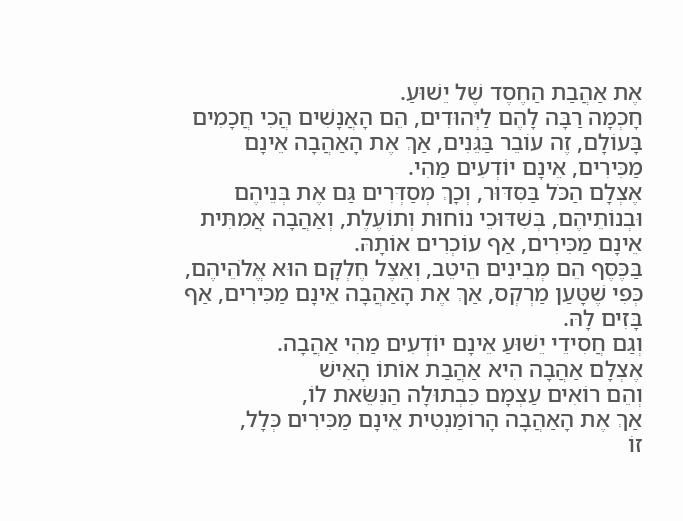אֶת אַהֲבַת הַחֶסֶד שֶׁל יֵשׁוּעַ.
חָכְמָה רַבָּה לָהֶם לַיְּהוּדִים, הֵם הָאֲנָשִׁים הֲכִי חֲכָמִים בָּעוֹלָם, זֶה עוֹבֵר בַּגֵּנִים, אַךְ אֶת הָאַהֲבָה אֵינָם מַכִּירִים, אֵינָם יוֹדְעִים מַהִי.
אֶצְלָם הַכֹּל בַּסִּדּוּר, וְכָךְ מְסַדְּרִים גַּם אֶת בְּנֵיהֶם וּבְנוֹתֵיהֶם, בְּשִׁדּוּכֵי נוֹחוּת וְתוֹעֶלֶת, וְאַהֲבָה אֲמִתִּית אֵינָם מַכִּירִים, אַף עוֹכְרִים אוֹתָהּ.
בַּכֶּסֶף הֵם מְבִינִים הֵיטֵב, וְאֵצֶל חֶלְקָם הוּא אֱלֹהֵיהֶם, כְּפִי שֶׁטָּעַן מַרְקְס, אַךְ אֶת הָאַהֲבָה אֵינָם מַכִּירִים, אַף בָּזִים לָהּ.
וְגַם חֲסִידֵי יֵשׁוּעַ אֵינָם יוֹדְעִים מַהִי אַהֲבָה.
אֶצְלָם אַהֲבָה הִיא אַהֲבַת אוֹתוֹ הָאִישׁ
וְהֵם רוֹאִים עַצְמָם כִּבְתוּלָה הַנִּשֵּׂאת לוֹ,
אַךְ אֶת הָאַהֲבָה הָרוֹמַנְטִית אֵינָם מַכִּירִים כְּלָל,
זוֹ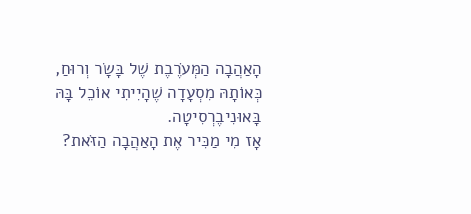הָאַהֲבָה הַמְּעֹרֶבֶת שֶׁל בָּשָׂר וְרוּחַ,
כְּאוֹתָהּ מִסְעָדָה שֶׁהָיִיתִי אוֹכֵל בָּהּ בָּאוּנִיבֶרְסִיטָה.
אָז מִי מַכִּיר אֶת הָאַהֲבָה הַזֹּאת?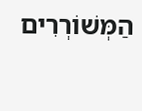הַמְּשׁוֹרְרִים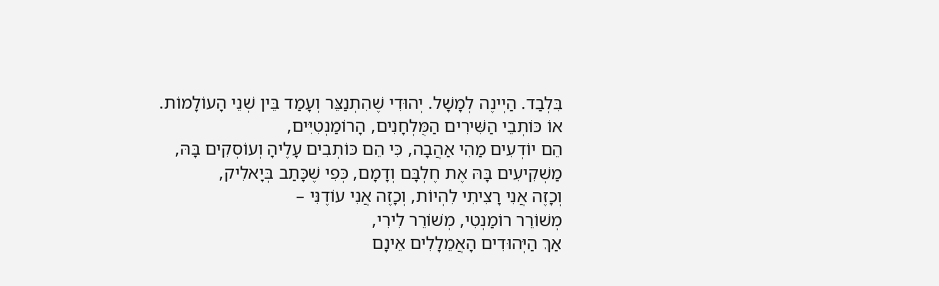בִּלְבַד. הַיְינֶה לְמָשָׁל. יְהוּדִי שֶׁהִתְנַצֵּר וְעָמַד בֵּין שְׁנֵי הָעוֹלָמוֹת.
אוֹ כּוֹתְבֵי הַשִּׁירִים הַמֻּלְחָנִים, הָרוֹמַנְטִיִּים,
הֵם יוֹדְעִים מַהִי אַהֲבָה, כִּי הֵם כּוֹתְבִים עָלֶיהָ וְעוֹסְקִים בָּהּ,
מַשְׁקִיעִים בָּהּ אֶת חֶלְבָּם וְדָמָם, כְּפִי שֶׁכָּתַב בְּיָאלִיק,
וְכָזֶה אֲנִי רָצִיתִי לִהְיוֹת, וְכָזֶה אֲנִי עוֹדֶנִּי –
מְשׁוֹרֵר רוֹמַנְטִי, מְשׁוֹרֵר לִירִי,
אַךְ הַיְּהוּדִים הָאֲמֵלָלִים אֵינָם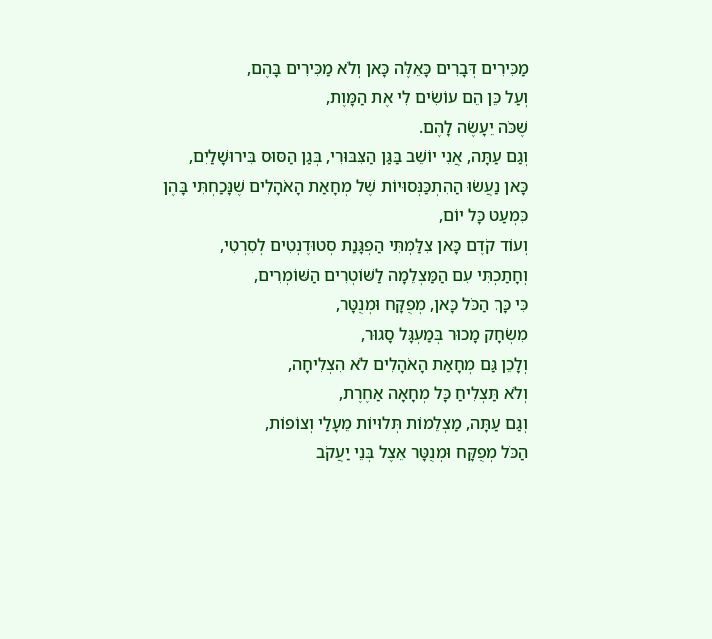מַכִּירִים דְּבָרִים כָּאֵלֶּה כָּאן וְלֹא מַכִּירִים בָּהֶם,
וְעַל כֵּן הֵם עוֹשִׂים לִי אֶת הַמָּוֶת,
שֶׁכֹּה יֵעָשֶׂה לָהֶם.
וְגַם עַתָּה, אֲנִי יוֹשֵׁב בַּגַּן הַצִּבּוּרִי, בְּגַן הַסּוּס בִּירוּשָׁלַיִם,
כָּאן נַעֲשׂוּ הַהִתְכַּנְּסוּיוֹת שֶׁל מְחָאַת הָאֹהָלִים שֶׁנָּכַחְתִּי בָּהֶן כִּמְעַט כָּל יוֹם,
וְעוֹד קֹדֶם כָּאן צִלַּמְתִּי הַפְגָּנַת סְטוּדֶנְטִים לְסִרְטִי,
וְחָתַכְתִּי עִם הַמַּצְלֵמָה לַשּׁוֹטְרִים הַשּׁוֹמְרִים,
כִּי כָּךְ הַכֹּל כָּאן, מְפֻקָּח וּמְנֻטָּר,
מִשְׂחָק מָכוּר בְּמַעְגָּל סָגוּר,
וְלָכֵן גַּם מְחָאַת הָאֹהָלִים לֹא הִצְלִיחָה,
וְלֹא תַּצְלִיחַ כָּל מְחָאָה אַחֶרֶת,
וְגַם עַתָּה, מַצְלֵמוֹת תְּלוּיוֹת מֵעָלַי וְצוֹפוֹת,
הַכֹּל מְפֻקָּח וּמְנֻטָּר אֵצֶל בְּנֵי יַעֲקֹב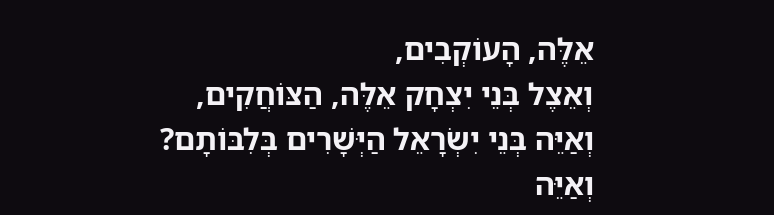אֵלֶּה, הָעוֹקְבִים,
וְאֵצֶל בְּנֵי יִצְחָק אֵלֶּה, הַצּוֹחֲקִים,
וְאַיֵּה בְּנֵי יִשְׂרָאֵל הַיְּשָׁרִים בְּלִבּוֹתָם?
וְאַיֵּה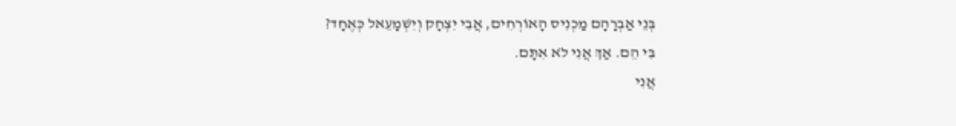בְּנֵי אַבְרָהָם מַכְנִיס הָאוֹרְחִים, אֲבִי יִצְחָק וְיִשְׁמָעֵאל כְּאֶחָד?
בִּי הֵם. אַךְ אֲנִי לֹא אִתָּם.
אֲנִי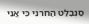סַנְבַלַּט הַחֹרֹנִי כִּי אֲנִי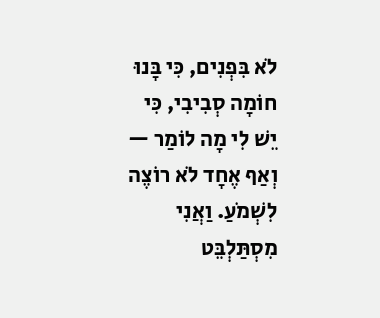לֹא בִּפְנִים, כִּי בָּנוּ חוֹמָה סְבִיבִי, כִּי יֵשׁ לִי מָה לוֹמַר — וְאַף אֶחָד לֹא רוֹצֶה לִשְׁמֹעַ. וַאֲנִי מִסְתַּלְבֵּט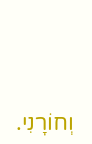וְחוֹרָנִי.